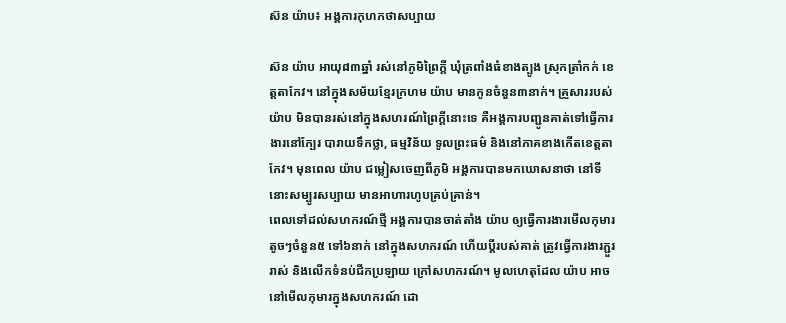ស៊ន យ៉ាប៖ អង្គការកុហកថាសប្បាយ

ស៊ន យ៉ាប អាយុ៨៣ឆ្នាំ រស់នៅភូមិព្រៃក្ដី ឃុំត្រពាំងធំខាងត្បូង ស្រុកត្រាំកក់ ខេត្តតាកែវ។ នៅក្នុងសម័យខ្មែរក្រហម យ៉ាប មានកូនចំនួន៣នាក់។ គ្រួសាររបស់យ៉ាប មិនបានរស់នៅក្នុងសហរណ៍ព្រៃក្ដីនោះទេ គឺអង្គការបញ្ជូនគាត់ទៅធ្វើការងារនៅក្បែរ បារាយទឹកថ្លា, ធម្មវិន័យ ទូលព្រះធម៌ និងនៅភាគខាងកើតខេត្តតាកែវ។ មុនពេល យ៉ាប ជម្លៀសចេញពីភូមិ អង្គការបានមកឃោសនាថា នៅទីនោះសម្បូរសប្បាយ មានអាហារហូបគ្រប់គ្រាន់។
ពេលទៅដល់សហករណ៍ថ្មី អង្គការបានចាត់តាំង យ៉ាប ឲ្យធ្វើការងារមើលកុមារតូចៗចំនួន៥ ទៅ៦នាក់ នៅក្នុងសហករណ៍ ហើយប្ដីរបស់គាត់ ត្រូវធ្វើការងារភ្ជួររាស់ និងលើកទំនប់ជីកប្រឡាយ ក្រៅសហករណ៍។ មូលហេតុដែល យ៉ាប អាចនៅមើលកុមារក្នុងសហករណ៍ ដោ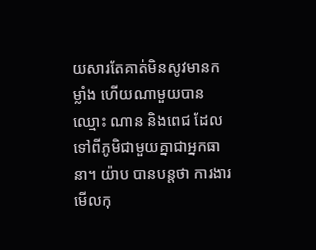យសារតែគាត់មិនសូវមានកម្លាំង ហើយណាមួយបានឈ្មោះ ណាន និងពេជ ដែលទៅពីភូមិជាមួយគ្នាជាអ្នកធានា។ យ៉ាប បានបន្តថា ការងារមើលកុ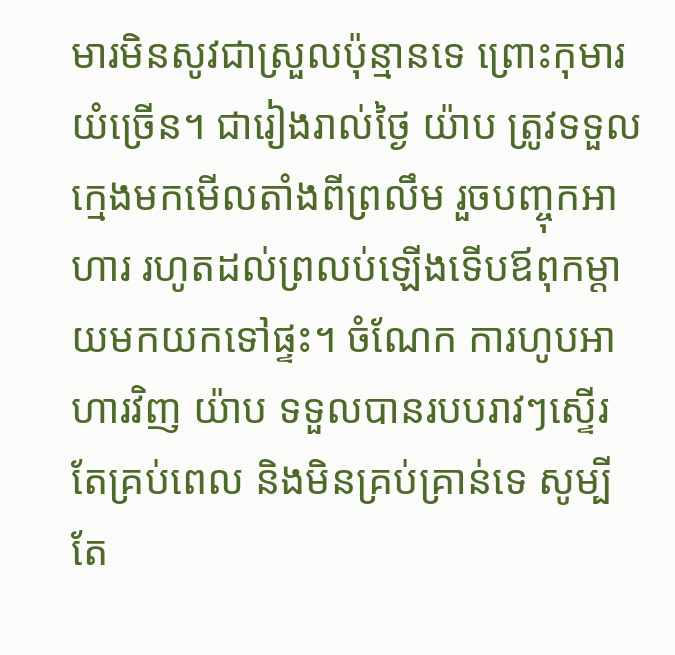មារមិនសូវជាស្រួលប៉ុន្មានទេ ព្រោះកុមារយំច្រើន។ ជារៀងរាល់ថ្ងៃ យ៉ាប ត្រូវទទួលក្មេងមកមើលតាំងពីព្រលឹម រួចបញ្ចុកអាហារ រហូតដល់ព្រលប់ឡើងទើបឪពុកម្ដាយមកយកទៅផ្ទះ។ ចំណែក ការហូបអាហារវិញ យ៉ាប ទទួលបានរបបរាវៗស្ទើរតែគ្រប់ពេល និងមិនគ្រប់គ្រាន់ទេ សូម្បីតែ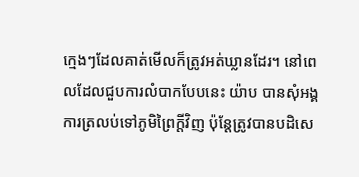ក្មេងៗដែលគាត់មើលក៏ត្រូវអត់ឃ្លានដែរ។ នៅពេលដែលជួបការលំបាកបែបនេះ យ៉ាប បានសុំអង្គការត្រលប់ទៅភូមិព្រៃក្ដីវិញ ប៉ុន្តែត្រូវបានបដិសេ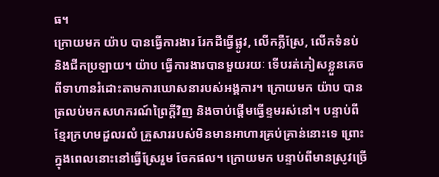ធ។
ក្រោយមក យ៉ាប បានធ្វើការងារ រែកដីធ្វើផ្លូវ, លើកភ្លឺស្រែ, លើកទំនប់ និងជីកប្រឡាយ។ យ៉ាប ធ្វើការងារបានមួយរយៈ ទើបរត់ភៀសខ្លួនគេចពីទាហានរំដោះតាមការឃោសនារបស់អង្គការ។ ក្រោយមក យ៉ាប បានត្រលប់មកសហករណ៍ព្រៃក្ដីវិញ និងចាប់ផ្ដើមធ្វើខ្ទមរស់នៅ។ បន្ទាប់ពីខ្មែរក្រហមដួលរលំ គ្រួសាររបស់មិនមានអាហារគ្រប់គ្រាន់នោះទេ ព្រោះក្នុងពេលនោះនៅធ្វើស្រែរួម ចែកផល។ ក្រោយមក បន្ទាប់ពីមានស្រូវច្រើ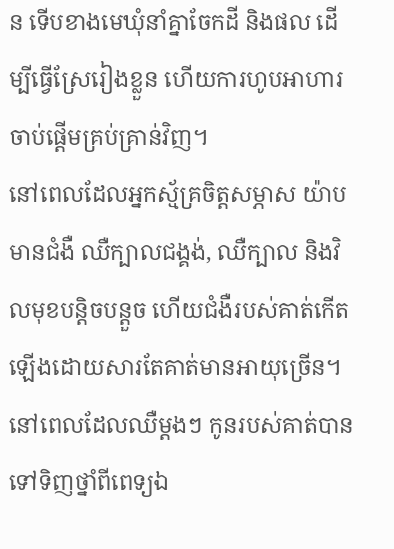ន ទើបខាងមេឃុំនាំគ្នាចែកដី និងផល ដើម្បីធ្វើស្រែរៀងខ្លួន ហើយការហូបអាហារចាប់ផ្ដើមគ្រប់គ្រាន់វិញ។
នៅពេលដែលអ្នកស្ម័គ្រចិត្តសម្ភាស យ៉ាប មានជំងឺ ឈឺក្បាលជង្គង់, ឈឺក្បាល និងវិលមុខបន្តិចបន្តួច ហើយជំងឺរបស់គាត់កើតឡើងដោយសារតែគាត់មានអាយុច្រើន។ នៅពេលដែលឈឺម្ដងៗ កូនរបស់គាត់បានទៅទិញថ្នាំពីពេទ្យឯ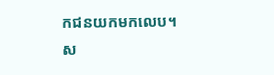កជនយកមកលេប។
ស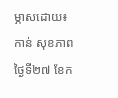ម្ភាសដោយ៖ កាន់ សុខភាព ថ្ងៃទី២៧ ខែក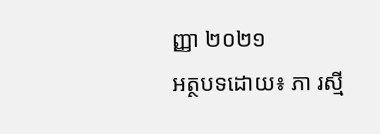ញ្ញា ២០២១
អត្ថបទដោយ៖ ភា រស្មី